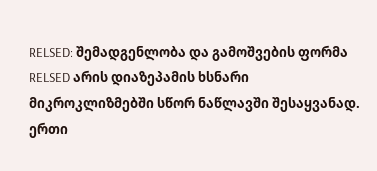RELSED: შემადგენლობა და გამოშვების ფორმა
RELSED არის დიაზეპამის ხსნარი მიკროკლიზმებში სწორ ნაწლავში შესაყვანად. ერთი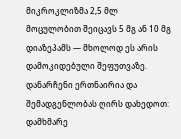მიკროკლიზმა 2,5 მლ მოცულობით შეიცავს 5 მგ ან 10 მგ დიაზეპამს — მხოლოდ ეს არის დამოკიდებული შეფუთვაზე. დანარჩენი ერთნაირია და შემადგენლობას ღირს დახედოთ: დამხმარე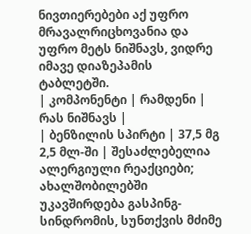ნივთიერებები აქ უფრო მრავალრიცხოვანია და უფრო მეტს ნიშნავს, ვიდრე იმავე დიაზეპამის ტაბლეტში.
| კომპონენტი | რამდენი | რას ნიშნავს |
| ბენზილის სპირტი | 37,5 მგ 2,5 მლ-ში | შესაძლებელია ალერგიული რეაქციები; ახალშობილებში უკავშირდება გასპინგ-სინდრომის, სუნთქვის მძიმე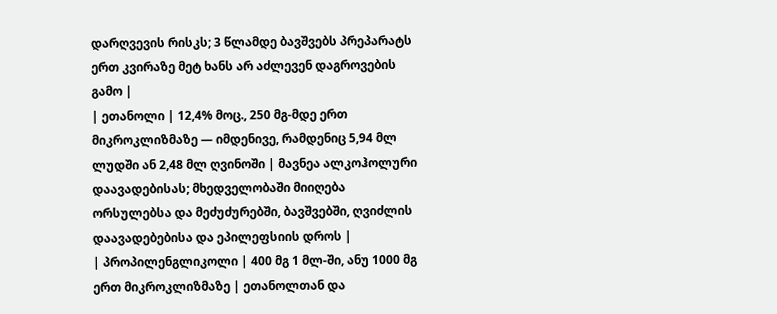დარღვევის რისკს; 3 წლამდე ბავშვებს პრეპარატს ერთ კვირაზე მეტ ხანს არ აძლევენ დაგროვების გამო |
| ეთანოლი | 12,4% მოც., 250 მგ-მდე ერთ მიკროკლიზმაზე — იმდენივე, რამდენიც 5,94 მლ ლუდში ან 2,48 მლ ღვინოში | მავნეა ალკოჰოლური დაავადებისას; მხედველობაში მიიღება ორსულებსა და მეძუძურებში, ბავშვებში, ღვიძლის დაავადებებისა და ეპილეფსიის დროს |
| პროპილენგლიკოლი | 400 მგ 1 მლ-ში, ანუ 1000 მგ ერთ მიკროკლიზმაზე | ეთანოლთან და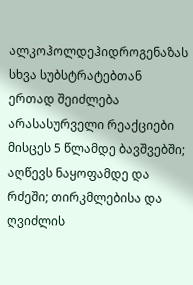ალკოჰოლდეჰიდროგენაზას სხვა სუბსტრატებთან ერთად შეიძლება არასასურველი რეაქციები მისცეს 5 წლამდე ბავშვებში; აღწევს ნაყოფამდე და რძეში; თირკმლებისა და ღვიძლის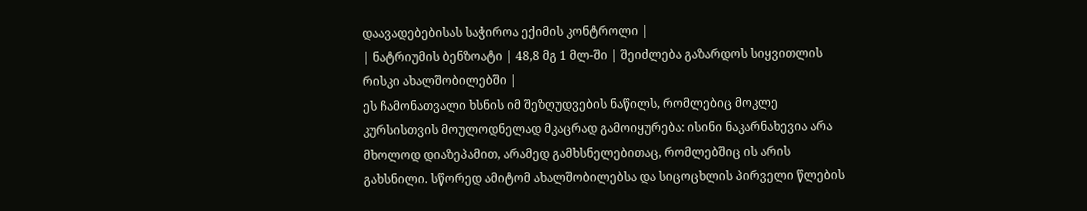დაავადებებისას საჭიროა ექიმის კონტროლი |
| ნატრიუმის ბენზოატი | 48,8 მგ 1 მლ-ში | შეიძლება გაზარდოს სიყვითლის რისკი ახალშობილებში |
ეს ჩამონათვალი ხსნის იმ შეზღუდვების ნაწილს, რომლებიც მოკლე კურსისთვის მოულოდნელად მკაცრად გამოიყურება: ისინი ნაკარნახევია არა მხოლოდ დიაზეპამით, არამედ გამხსნელებითაც, რომლებშიც ის არის გახსნილი. სწორედ ამიტომ ახალშობილებსა და სიცოცხლის პირველი წლების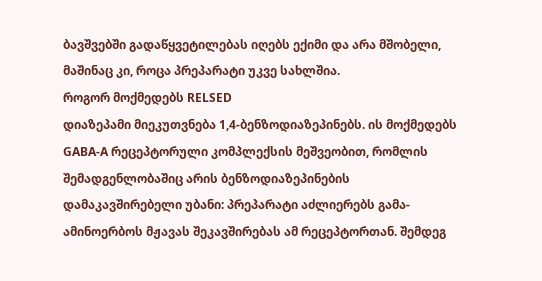ბავშვებში გადაწყვეტილებას იღებს ექიმი და არა მშობელი, მაშინაც კი, როცა პრეპარატი უკვე სახლშია.
როგორ მოქმედებს RELSED
დიაზეპამი მიეკუთვნება 1,4-ბენზოდიაზეპინებს. ის მოქმედებს GABA-A რეცეპტორული კომპლექსის მეშვეობით, რომლის შემადგენლობაშიც არის ბენზოდიაზეპინების დამაკავშირებელი უბანი: პრეპარატი აძლიერებს გამა-ამინოერბოს მჟავას შეკავშირებას ამ რეცეპტორთან. შემდეგ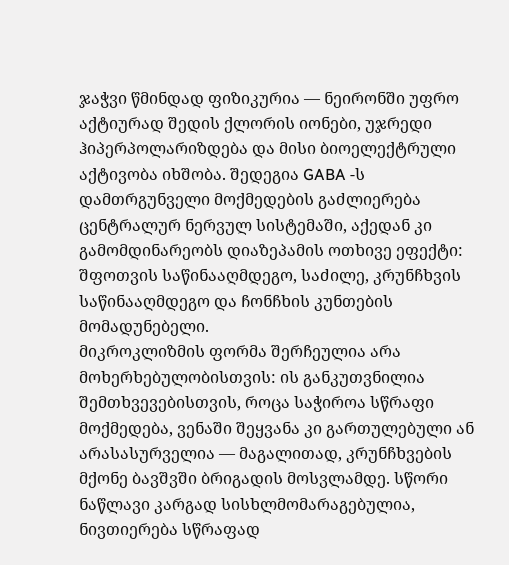ჯაჭვი წმინდად ფიზიკურია — ნეირონში უფრო აქტიურად შედის ქლორის იონები, უჯრედი ჰიპერპოლარიზდება და მისი ბიოელექტრული აქტივობა იხშობა. შედეგია GABA -ს დამთრგუნველი მოქმედების გაძლიერება ცენტრალურ ნერვულ სისტემაში, აქედან კი გამომდინარეობს დიაზეპამის ოთხივე ეფექტი: შფოთვის საწინააღმდეგო, საძილე, კრუნჩხვის საწინააღმდეგო და ჩონჩხის კუნთების მომადუნებელი.
მიკროკლიზმის ფორმა შერჩეულია არა მოხერხებულობისთვის: ის განკუთვნილია შემთხვევებისთვის, როცა საჭიროა სწრაფი მოქმედება, ვენაში შეყვანა კი გართულებული ან არასასურველია — მაგალითად, კრუნჩხვების მქონე ბავშვში ბრიგადის მოსვლამდე. სწორი ნაწლავი კარგად სისხლმომარაგებულია, ნივთიერება სწრაფად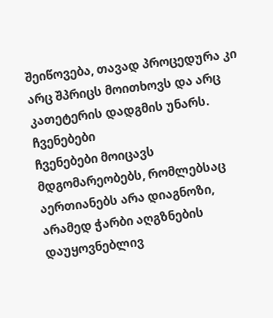შეიწოვება, თავად პროცედურა კი არც შპრიცს მოითხოვს და არც კათეტერის დადგმის უნარს.
ჩვენებები
ჩვენებები მოიცავს მდგომარეობებს, რომლებსაც აერთიანებს არა დიაგნოზი, არამედ ჭარბი აღგზნების დაუყოვნებლივ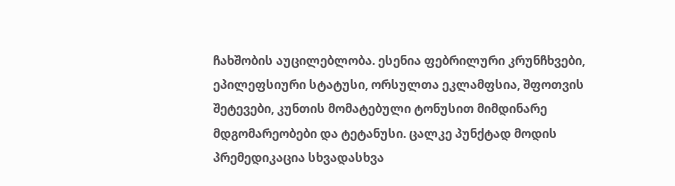ჩახშობის აუცილებლობა. ესენია ფებრილური კრუნჩხვები, ეპილეფსიური სტატუსი, ორსულთა ეკლამფსია, შფოთვის შეტევები, კუნთის მომატებული ტონუსით მიმდინარე მდგომარეობები და ტეტანუსი. ცალკე პუნქტად მოდის პრემედიკაცია სხვადასხვა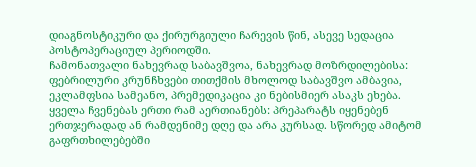დიაგნოსტიკური და ქირურგიული ჩარევის წინ, ასევე სედაცია პოსტოპერაციულ პერიოდში.
ჩამონათვალი ნახევრად საბავშვოა, ნახევრად მოზრდილებისა: ფებრილური კრუნჩხვები თითქმის მხოლოდ საბავშვო ამბავია, ეკლამფსია სამეანო, პრემედიკაცია კი ნებისმიერ ასაკს ეხება. ყველა ჩვენებას ერთი რამ აერთიანებს: პრეპარატს იყენებენ ერთჯერადად ან რამდენიმე დღე და არა კურსად. სწორედ ამიტომ გაფრთხილებებში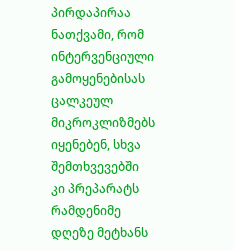პირდაპირაა ნათქვამი, რომ ინტერვენციული გამოყენებისას ცალკეულ მიკროკლიზმებს იყენებენ, სხვა შემთხვევებში კი პრეპარატს რამდენიმე დღეზე მეტხანს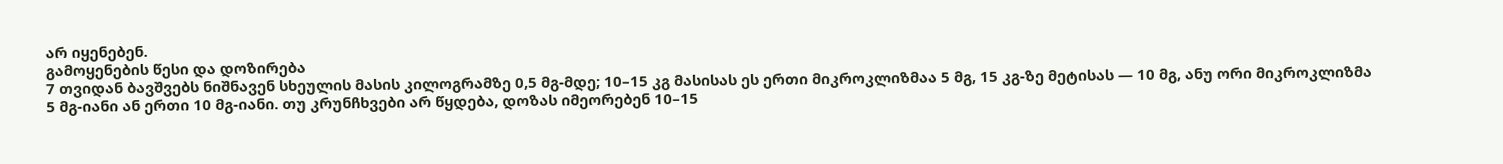არ იყენებენ.
გამოყენების წესი და დოზირება
7 თვიდან ბავშვებს ნიშნავენ სხეულის მასის კილოგრამზე 0,5 მგ-მდე; 10–15 კგ მასისას ეს ერთი მიკროკლიზმაა 5 მგ, 15 კგ-ზე მეტისას — 10 მგ, ანუ ორი მიკროკლიზმა 5 მგ-იანი ან ერთი 10 მგ-იანი. თუ კრუნჩხვები არ წყდება, დოზას იმეორებენ 10–15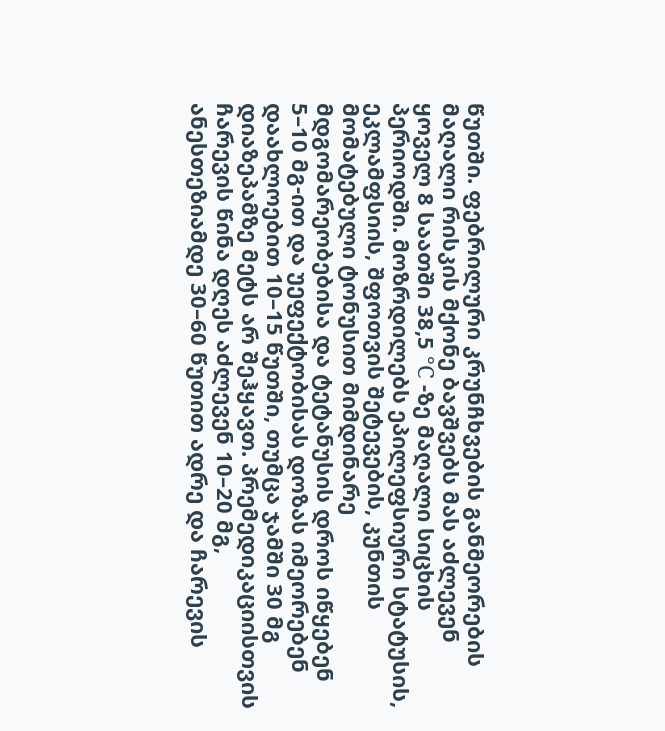წუთში. ფებრილური კრუნჩხვების განმეორების მაღალი რისკის მქონე ბავშვებს მას აძლევენ ყოველ 8 საათში 38,5 °C -ზე მაღალი სიცხის პერიოდში. მოზრდილებს ეპილეფსიური სტატუსის, ეკლამფსიის, შფოთვის შეტევების, კუნთის მომატებული ტონუსით მიმდინარე მდგომარეობებისა და ტეტანუსის დროს იწყებენ 5–10 მგ-ით და უეფექტობისას დოზას იმეორებენ დაახლოებით 10–15 წუთში, თუმცა ჯამში 30 მგ დიაზეპამზე მეტს არ შეჰყავთ. პრემედიკაციისთვის ჩარევის წინა დღეს აძლევენ 10–20 მგ, ანესთეზიამდე 30–60 წუთით ადრე და ჩარევის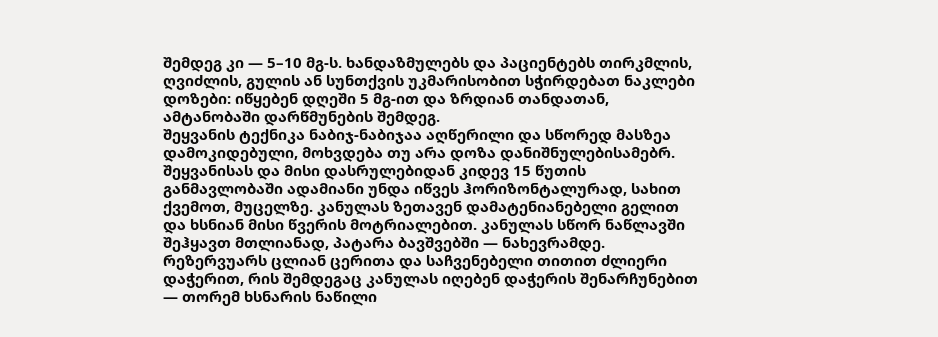შემდეგ კი — 5–10 მგ-ს. ხანდაზმულებს და პაციენტებს თირკმლის, ღვიძლის, გულის ან სუნთქვის უკმარისობით სჭირდებათ ნაკლები დოზები: იწყებენ დღეში 5 მგ-ით და ზრდიან თანდათან, ამტანობაში დარწმუნების შემდეგ.
შეყვანის ტექნიკა ნაბიჯ-ნაბიჯაა აღწერილი და სწორედ მასზეა დამოკიდებული, მოხვდება თუ არა დოზა დანიშნულებისამებრ. შეყვანისას და მისი დასრულებიდან კიდევ 15 წუთის განმავლობაში ადამიანი უნდა იწვეს ჰორიზონტალურად, სახით ქვემოთ, მუცელზე. კანულას ზეთავენ დამატენიანებელი გელით და ხსნიან მისი წვერის მოტრიალებით. კანულას სწორ ნაწლავში შეჰყავთ მთლიანად, პატარა ბავშვებში — ნახევრამდე. რეზერვუარს ცლიან ცერითა და საჩვენებელი თითით ძლიერი დაჭერით, რის შემდეგაც კანულას იღებენ დაჭერის შენარჩუნებით — თორემ ხსნარის ნაწილი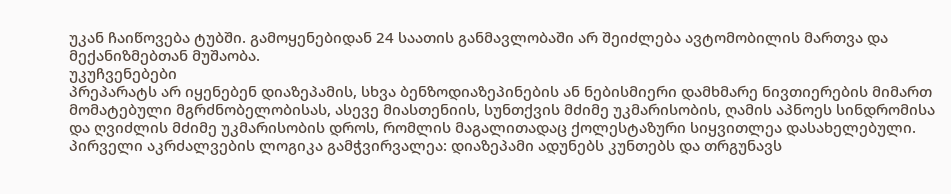უკან ჩაიწოვება ტუბში. გამოყენებიდან 24 საათის განმავლობაში არ შეიძლება ავტომობილის მართვა და მექანიზმებთან მუშაობა.
უკუჩვენებები
პრეპარატს არ იყენებენ დიაზეპამის, სხვა ბენზოდიაზეპინების ან ნებისმიერი დამხმარე ნივთიერების მიმართ მომატებული მგრძნობელობისას, ასევე მიასთენიის, სუნთქვის მძიმე უკმარისობის, ღამის აპნოეს სინდრომისა და ღვიძლის მძიმე უკმარისობის დროს, რომლის მაგალითადაც ქოლესტაზური სიყვითლეა დასახელებული. პირველი აკრძალვების ლოგიკა გამჭვირვალეა: დიაზეპამი ადუნებს კუნთებს და თრგუნავს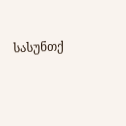სასუნთქ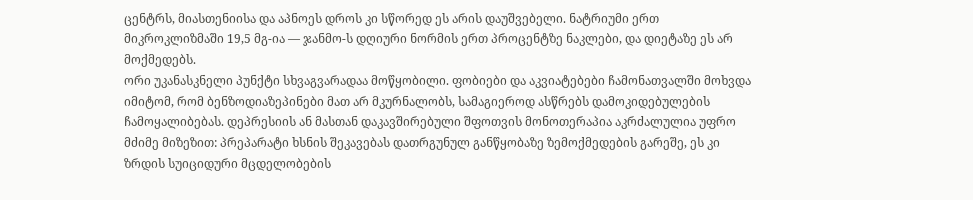ცენტრს, მიასთენიისა და აპნოეს დროს კი სწორედ ეს არის დაუშვებელი. ნატრიუმი ერთ მიკროკლიზმაში 19,5 მგ-ია — ჯანმო-ს დღიური ნორმის ერთ პროცენტზე ნაკლები, და დიეტაზე ეს არ მოქმედებს.
ორი უკანასკნელი პუნქტი სხვაგვარადაა მოწყობილი. ფობიები და აკვიატებები ჩამონათვალში მოხვდა იმიტომ, რომ ბენზოდიაზეპინები მათ არ მკურნალობს, სამაგიეროდ ასწრებს დამოკიდებულების ჩამოყალიბებას. დეპრესიის ან მასთან დაკავშირებული შფოთვის მონოთერაპია აკრძალულია უფრო მძიმე მიზეზით: პრეპარატი ხსნის შეკავებას დათრგუნულ განწყობაზე ზემოქმედების გარეშე, ეს კი ზრდის სუიციდური მცდელობების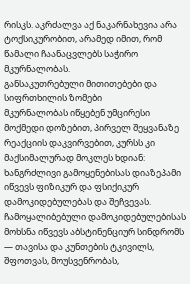რისკს. აკრძალვა აქ ნაკარნახევია არა ტოქსიკურობით, არამედ იმით, რომ წამალი ჩაანაცვლებს საჭირო მკურნალობას.
განსაკუთრებული მითითებები და სიფრთხილის ზომები
მკურნალობას იწყებენ უმცირესი მოქმედი დოზებით, პირველ შეყვანაზე რეაქციის დაკვირვებით, კურსს კი მაქსიმალურად მოკლეს ხდიან: ხანგრძლივი გამოყენებისას დიაზეპამი იწვევს ფიზიკურ და ფსიქიკურ დამოკიდებულებას და შეჩვევას. ჩამოყალიბებული დამოკიდებულებისას მოხსნა იწვევს აბსტინენციურ სინდრომს — თავისა და კუნთების ტკივილს, შფოთვას, მოუსვენრობას,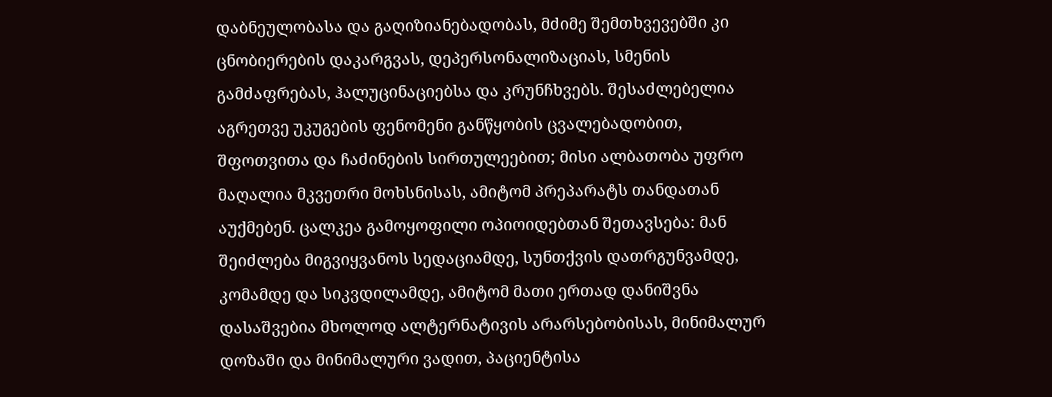დაბნეულობასა და გაღიზიანებადობას, მძიმე შემთხვევებში კი ცნობიერების დაკარგვას, დეპერსონალიზაციას, სმენის გამძაფრებას, ჰალუცინაციებსა და კრუნჩხვებს. შესაძლებელია აგრეთვე უკუგების ფენომენი განწყობის ცვალებადობით, შფოთვითა და ჩაძინების სირთულეებით; მისი ალბათობა უფრო მაღალია მკვეთრი მოხსნისას, ამიტომ პრეპარატს თანდათან აუქმებენ. ცალკეა გამოყოფილი ოპიოიდებთან შეთავსება: მან შეიძლება მიგვიყვანოს სედაციამდე, სუნთქვის დათრგუნვამდე, კომამდე და სიკვდილამდე, ამიტომ მათი ერთად დანიშვნა დასაშვებია მხოლოდ ალტერნატივის არარსებობისას, მინიმალურ დოზაში და მინიმალური ვადით, პაციენტისა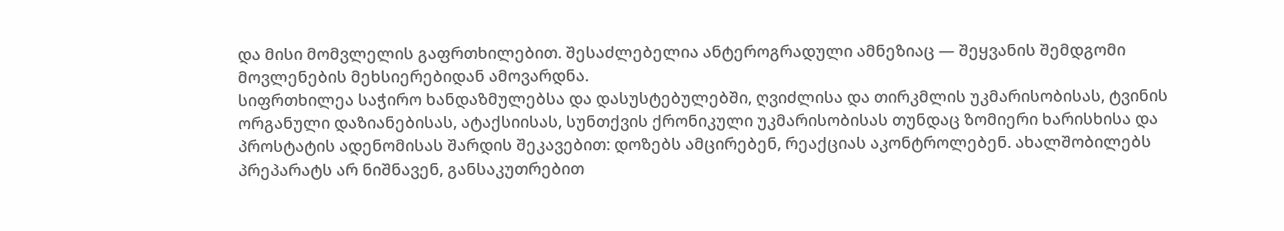და მისი მომვლელის გაფრთხილებით. შესაძლებელია ანტეროგრადული ამნეზიაც — შეყვანის შემდგომი მოვლენების მეხსიერებიდან ამოვარდნა.
სიფრთხილეა საჭირო ხანდაზმულებსა და დასუსტებულებში, ღვიძლისა და თირკმლის უკმარისობისას, ტვინის ორგანული დაზიანებისას, ატაქსიისას, სუნთქვის ქრონიკული უკმარისობისას თუნდაც ზომიერი ხარისხისა და პროსტატის ადენომისას შარდის შეკავებით: დოზებს ამცირებენ, რეაქციას აკონტროლებენ. ახალშობილებს პრეპარატს არ ნიშნავენ, განსაკუთრებით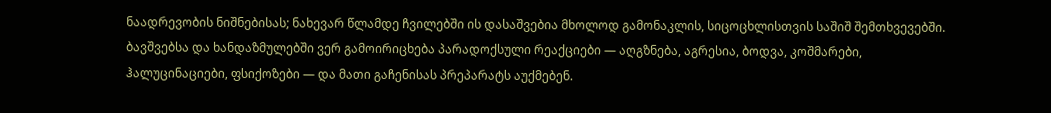ნაადრევობის ნიშნებისას; ნახევარ წლამდე ჩვილებში ის დასაშვებია მხოლოდ გამონაკლის, სიცოცხლისთვის საშიშ შემთხვევებში. ბავშვებსა და ხანდაზმულებში ვერ გამოირიცხება პარადოქსული რეაქციები — აღგზნება, აგრესია, ბოდვა, კოშმარები, ჰალუცინაციები, ფსიქოზები — და მათი გაჩენისას პრეპარატს აუქმებენ.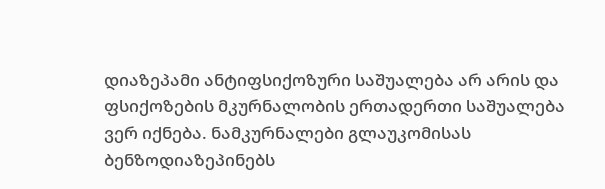დიაზეპამი ანტიფსიქოზური საშუალება არ არის და ფსიქოზების მკურნალობის ერთადერთი საშუალება ვერ იქნება. ნამკურნალები გლაუკომისას ბენზოდიაზეპინებს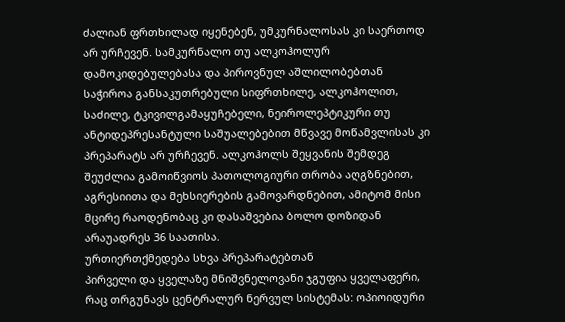ძალიან ფრთხილად იყენებენ, უმკურნალოსას კი საერთოდ არ ურჩევენ. სამკურნალო თუ ალკოჰოლურ დამოკიდებულებასა და პიროვნულ აშლილობებთან საჭიროა განსაკუთრებული სიფრთხილე, ალკოჰოლით, საძილე, ტკივილგამაყუჩებელი, ნეიროლეპტიკური თუ ანტიდეპრესანტული საშუალებებით მწვავე მოწამვლისას კი პრეპარატს არ ურჩევენ. ალკოჰოლს შეყვანის შემდეგ შეუძლია გამოიწვიოს პათოლოგიური თრობა აღგზნებით, აგრესიითა და მეხსიერების გამოვარდნებით, ამიტომ მისი მცირე რაოდენობაც კი დასაშვებია ბოლო დოზიდან არაუადრეს 36 საათისა.
ურთიერთქმედება სხვა პრეპარატებთან
პირველი და ყველაზე მნიშვნელოვანი ჯგუფია ყველაფერი, რაც თრგუნავს ცენტრალურ ნერვულ სისტემას: ოპიოიდური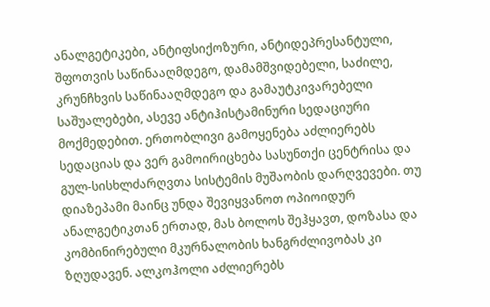ანალგეტიკები, ანტიფსიქოზური, ანტიდეპრესანტული, შფოთვის საწინააღმდეგო, დამამშვიდებელი, საძილე, კრუნჩხვის საწინააღმდეგო და გამაუტკივარებელი საშუალებები, ასევე ანტიჰისტამინური სედაციური მოქმედებით. ერთობლივი გამოყენება აძლიერებს სედაციას და ვერ გამოირიცხება სასუნთქი ცენტრისა და გულ-სისხლძარღვთა სისტემის მუშაობის დარღვევები. თუ დიაზეპამი მაინც უნდა შევიყვანოთ ოპიოიდურ ანალგეტიკთან ერთად, მას ბოლოს შეჰყავთ, დოზასა და კომბინირებული მკურნალობის ხანგრძლივობას კი ზღუდავენ. ალკოჰოლი აძლიერებს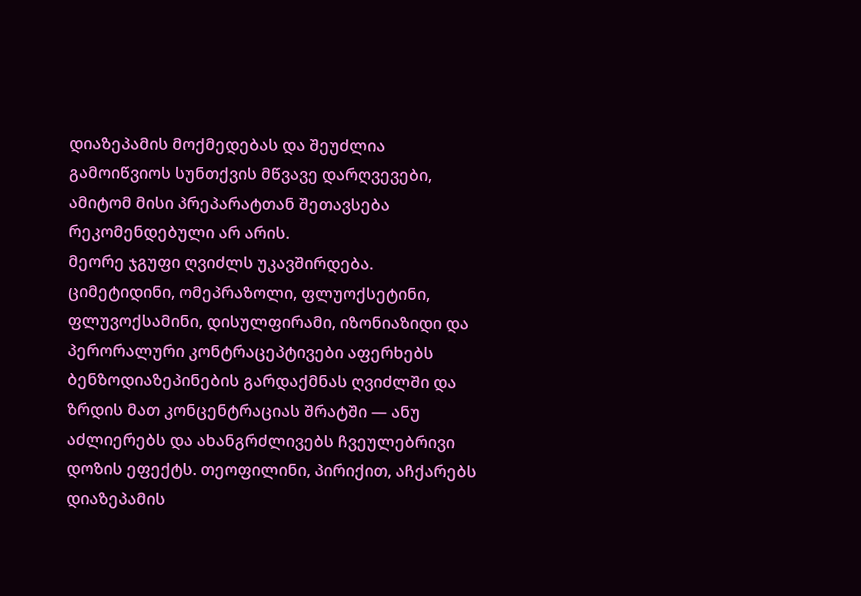დიაზეპამის მოქმედებას და შეუძლია გამოიწვიოს სუნთქვის მწვავე დარღვევები, ამიტომ მისი პრეპარატთან შეთავსება რეკომენდებული არ არის.
მეორე ჯგუფი ღვიძლს უკავშირდება. ციმეტიდინი, ომეპრაზოლი, ფლუოქსეტინი, ფლუვოქსამინი, დისულფირამი, იზონიაზიდი და პერორალური კონტრაცეპტივები აფერხებს ბენზოდიაზეპინების გარდაქმნას ღვიძლში და ზრდის მათ კონცენტრაციას შრატში — ანუ აძლიერებს და ახანგრძლივებს ჩვეულებრივი დოზის ეფექტს. თეოფილინი, პირიქით, აჩქარებს დიაზეპამის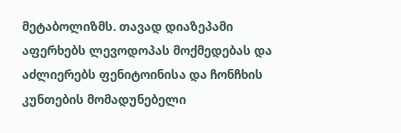მეტაბოლიზმს. თავად დიაზეპამი აფერხებს ლევოდოპას მოქმედებას და აძლიერებს ფენიტოინისა და ჩონჩხის კუნთების მომადუნებელი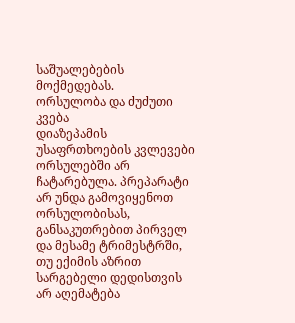საშუალებების მოქმედებას.
ორსულობა და ძუძუთი კვება
დიაზეპამის უსაფრთხოების კვლევები ორსულებში არ ჩატარებულა. პრეპარატი არ უნდა გამოვიყენოთ ორსულობისას, განსაკუთრებით პირველ და მესამე ტრიმესტრში, თუ ექიმის აზრით სარგებელი დედისთვის არ აღემატება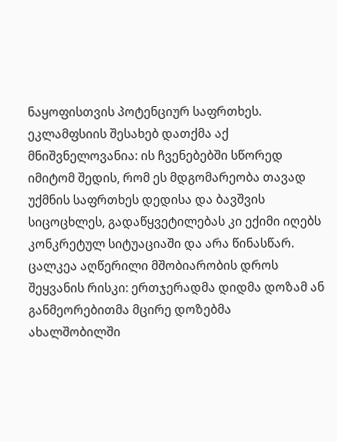ნაყოფისთვის პოტენციურ საფრთხეს. ეკლამფსიის შესახებ დათქმა აქ მნიშვნელოვანია: ის ჩვენებებში სწორედ იმიტომ შედის, რომ ეს მდგომარეობა თავად უქმნის საფრთხეს დედისა და ბავშვის სიცოცხლეს, გადაწყვეტილებას კი ექიმი იღებს კონკრეტულ სიტუაციაში და არა წინასწარ.
ცალკეა აღწერილი მშობიარობის დროს შეყვანის რისკი: ერთჯერადმა დიდმა დოზამ ან განმეორებითმა მცირე დოზებმა ახალშობილში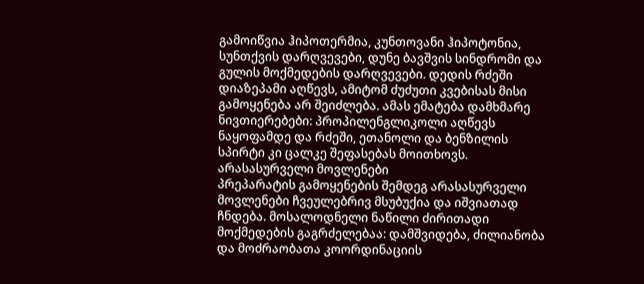გამოიწვია ჰიპოთერმია, კუნთოვანი ჰიპოტონია, სუნთქვის დარღვევები, დუნე ბავშვის სინდრომი და გულის მოქმედების დარღვევები. დედის რძეში დიაზეპამი აღწევს, ამიტომ ძუძუთი კვებისას მისი გამოყენება არ შეიძლება. ამას ემატება დამხმარე ნივთიერებები: პროპილენგლიკოლი აღწევს ნაყოფამდე და რძეში, ეთანოლი და ბენზილის სპირტი კი ცალკე შეფასებას მოითხოვს.
არასასურველი მოვლენები
პრეპარატის გამოყენების შემდეგ არასასურველი მოვლენები ჩვეულებრივ მსუბუქია და იშვიათად ჩნდება. მოსალოდნელი ნაწილი ძირითადი მოქმედების გაგრძელებაა: დამშვიდება, ძილიანობა და მოძრაობათა კოორდინაციის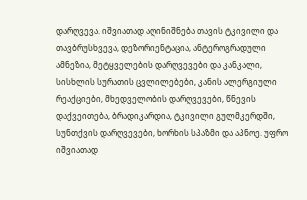დარღვევა. იშვიათად აღინიშნება თავის ტკივილი და თავბრუსხვევა, დეზორიენტაცია, ანტეროგრადული ამნეზია, მეტყველების დარღვევები და კანკალი, სისხლის სურათის ცვლილებები, კანის ალერგიული რეაქციები, მხედველობის დარღვევები, წნევის დაქვეითება, ბრადიკარდია, ტკივილი გულმკერდში, სუნთქვის დარღვევები, ხორხის სპაზმი და აპნოე. უფრო იშვიათად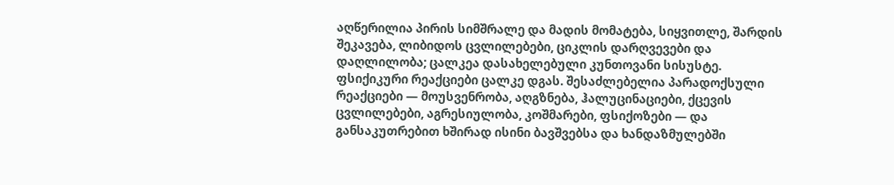აღწერილია პირის სიმშრალე და მადის მომატება, სიყვითლე, შარდის შეკავება, ლიბიდოს ცვლილებები, ციკლის დარღვევები და დაღლილობა; ცალკეა დასახელებული კუნთოვანი სისუსტე.
ფსიქიკური რეაქციები ცალკე დგას. შესაძლებელია პარადოქსული რეაქციები — მოუსვენრობა, აღგზნება, ჰალუცინაციები, ქცევის ცვლილებები, აგრესიულობა, კოშმარები, ფსიქოზები — და განსაკუთრებით ხშირად ისინი ბავშვებსა და ხანდაზმულებში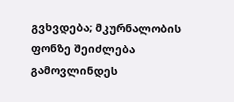გვხვდება; მკურნალობის ფონზე შეიძლება გამოვლინდეს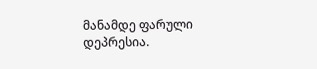მანამდე ფარული დეპრესია.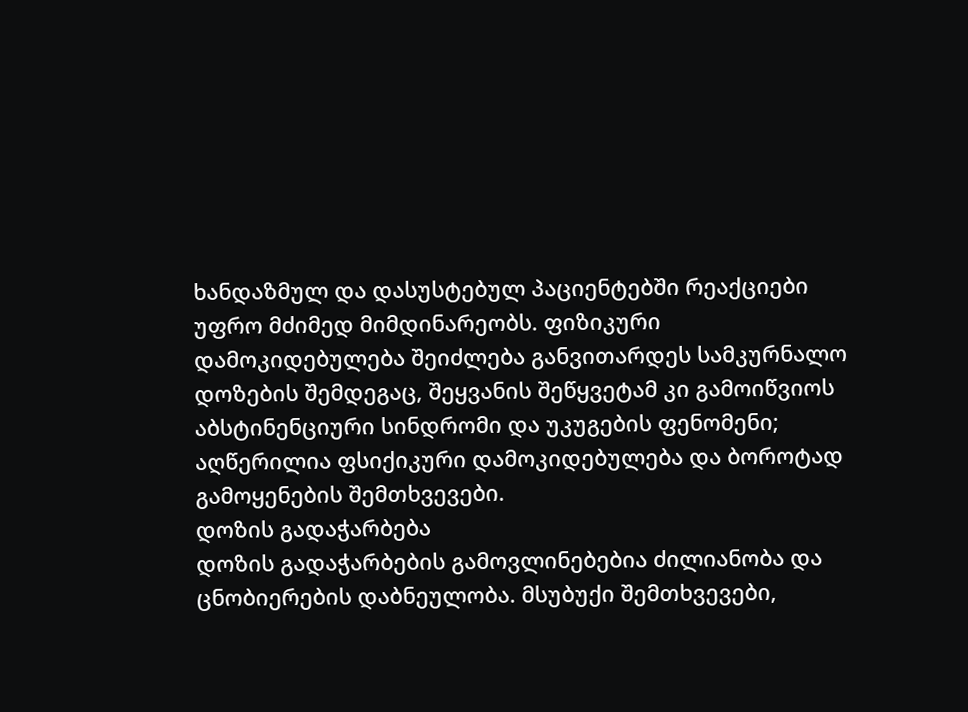ხანდაზმულ და დასუსტებულ პაციენტებში რეაქციები უფრო მძიმედ მიმდინარეობს. ფიზიკური დამოკიდებულება შეიძლება განვითარდეს სამკურნალო დოზების შემდეგაც, შეყვანის შეწყვეტამ კი გამოიწვიოს აბსტინენციური სინდრომი და უკუგების ფენომენი; აღწერილია ფსიქიკური დამოკიდებულება და ბოროტად გამოყენების შემთხვევები.
დოზის გადაჭარბება
დოზის გადაჭარბების გამოვლინებებია ძილიანობა და ცნობიერების დაბნეულობა. მსუბუქი შემთხვევები,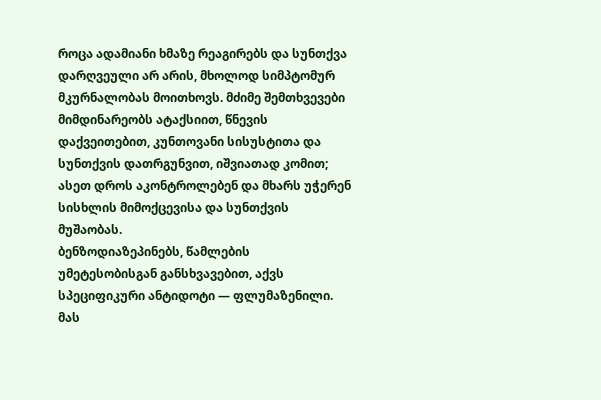როცა ადამიანი ხმაზე რეაგირებს და სუნთქვა დარღვეული არ არის, მხოლოდ სიმპტომურ მკურნალობას მოითხოვს. მძიმე შემთხვევები მიმდინარეობს ატაქსიით, წნევის დაქვეითებით, კუნთოვანი სისუსტითა და სუნთქვის დათრგუნვით, იშვიათად კომით; ასეთ დროს აკონტროლებენ და მხარს უჭერენ სისხლის მიმოქცევისა და სუნთქვის მუშაობას.
ბენზოდიაზეპინებს, წამლების უმეტესობისგან განსხვავებით, აქვს სპეციფიკური ანტიდოტი — ფლუმაზენილი. მას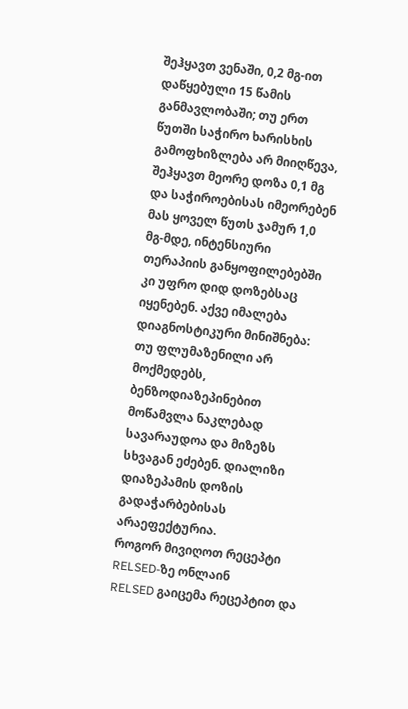შეჰყავთ ვენაში, 0,2 მგ-ით დაწყებული 15 წამის განმავლობაში; თუ ერთ წუთში საჭირო ხარისხის გამოფხიზლება არ მიიღწევა, შეჰყავთ მეორე დოზა 0,1 მგ და საჭიროებისას იმეორებენ მას ყოველ წუთს ჯამურ 1,0 მგ-მდე, ინტენსიური თერაპიის განყოფილებებში კი უფრო დიდ დოზებსაც იყენებენ. აქვე იმალება დიაგნოსტიკური მინიშნება: თუ ფლუმაზენილი არ მოქმედებს, ბენზოდიაზეპინებით მოწამვლა ნაკლებად სავარაუდოა და მიზეზს სხვაგან ეძებენ. დიალიზი დიაზეპამის დოზის გადაჭარბებისას არაეფექტურია.
როგორ მივიღოთ რეცეპტი RELSED-ზე ონლაინ
RELSED გაიცემა რეცეპტით და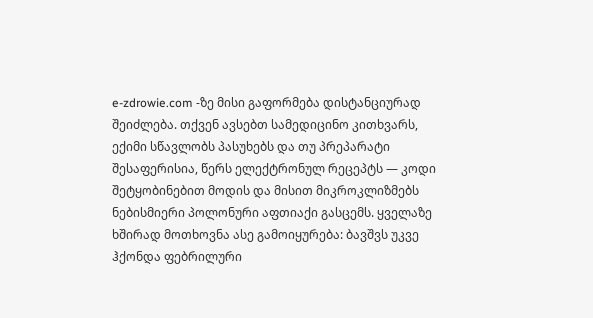e-zdrowie.com -ზე მისი გაფორმება დისტანციურად შეიძლება. თქვენ ავსებთ სამედიცინო კითხვარს, ექიმი სწავლობს პასუხებს და თუ პრეპარატი შესაფერისია, წერს ელექტრონულ რეცეპტს — კოდი შეტყობინებით მოდის და მისით მიკროკლიზმებს ნებისმიერი პოლონური აფთიაქი გასცემს. ყველაზე ხშირად მოთხოვნა ასე გამოიყურება: ბავშვს უკვე ჰქონდა ფებრილური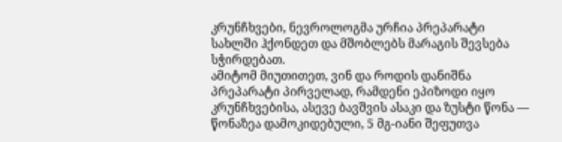კრუნჩხვები, ნევროლოგმა ურჩია პრეპარატი სახლში ჰქონდეთ და მშობლებს მარაგის შევსება სჭირდებათ.
ამიტომ მიუთითეთ, ვინ და როდის დანიშნა პრეპარატი პირველად, რამდენი ეპიზოდი იყო კრუნჩხვებისა, ასევე ბავშვის ასაკი და ზუსტი წონა — წონაზეა დამოკიდებული, 5 მგ-იანი შეფუთვა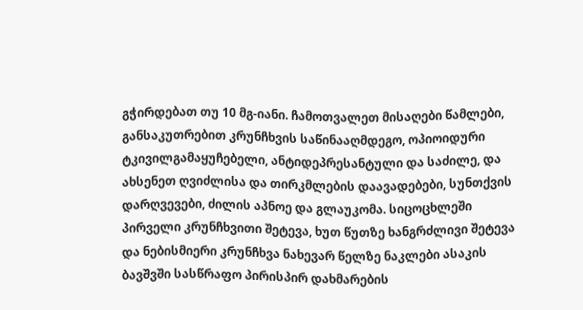გჭირდებათ თუ 10 მგ-იანი. ჩამოთვალეთ მისაღები წამლები, განსაკუთრებით კრუნჩხვის საწინააღმდეგო, ოპიოიდური ტკივილგამაყუჩებელი, ანტიდეპრესანტული და საძილე, და ახსენეთ ღვიძლისა და თირკმლების დაავადებები, სუნთქვის დარღვევები, ძილის აპნოე და გლაუკომა. სიცოცხლეში პირველი კრუნჩხვითი შეტევა, ხუთ წუთზე ხანგრძლივი შეტევა და ნებისმიერი კრუნჩხვა ნახევარ წელზე ნაკლები ასაკის ბავშვში სასწრაფო პირისპირ დახმარების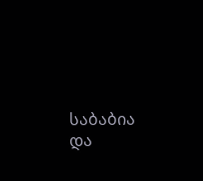საბაბია და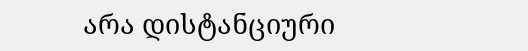არა დისტანციური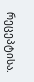რეცეპტისა.